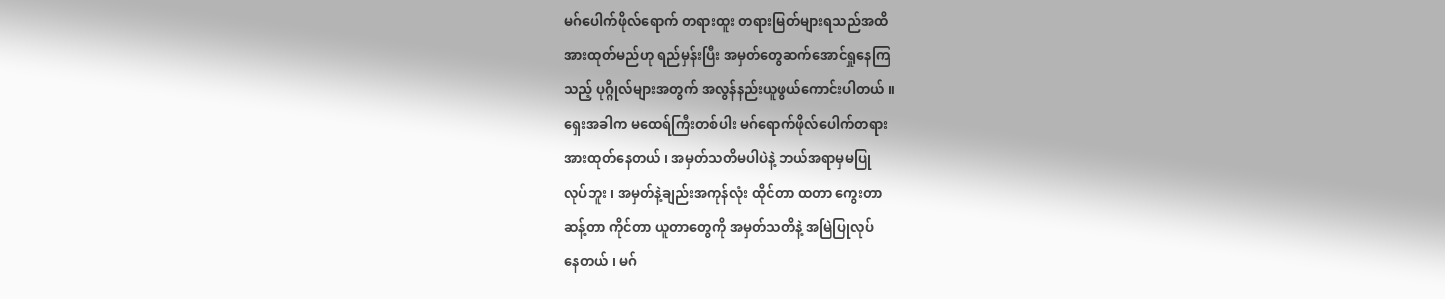မဂ်ပေါက်ဖိုလ်ရောက် တရားထူး တရားမြတ်များရသည်အထိ
အားထုတ်မည်ဟု ရည်မှန်းပြီး အမှတ်တွေဆက်အောင်ရှုနေကြ
သည့် ပုဂ္ဂိုလ်များအတွက် အလွန်နည်းယူဖွယ်ကောင်းပါတယ် ။
ရှေးအခါက မထေရ်ကြီးတစ်ပါး မဂ်ရောက်ဖိုလ်ပေါက်တရား
အားထုတ်နေတယ် ၊ အမှတ်သတိမပါပဲနဲ့ ဘယ်အရာမှမပြု
လုပ်ဘူး ၊ အမှတ်နဲ့ချည်းအကုန်လုံး ထိုင်တာ ထတာ ကွေးတာ
ဆန့်တာ ကိုင်တာ ယူတာတွေကို အမှတ်သတိနဲ့ အမြဲပြုလုပ်
နေတယ် ၊ မဂ်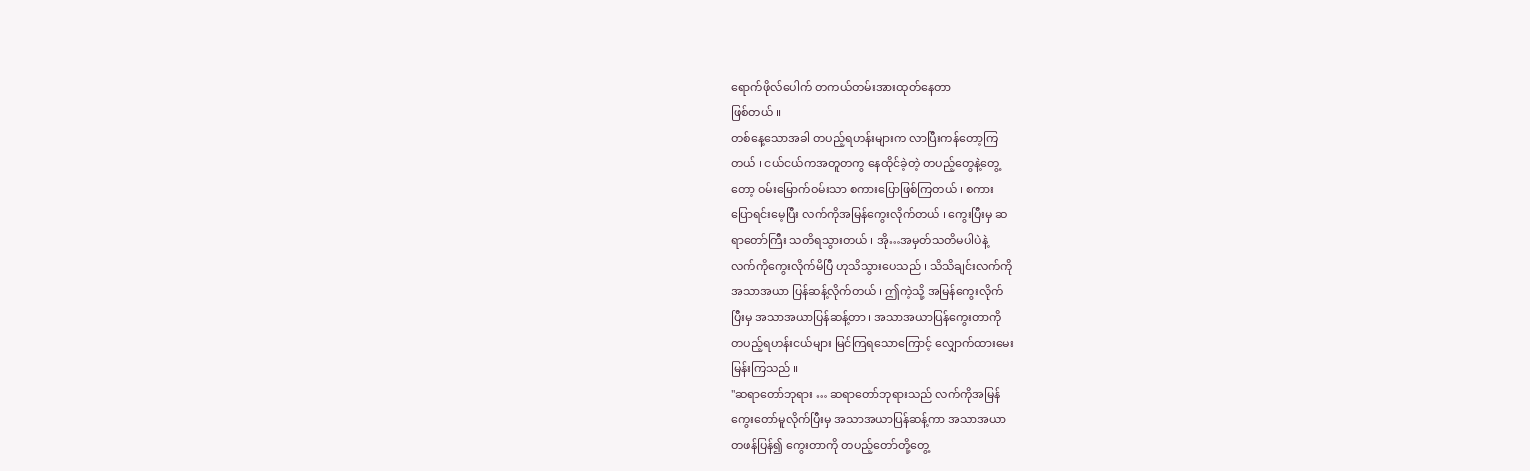ရောက်ဖိုလ်ပေါက် တကယ်တမ်းအားထုတ်နေတာ
ဖြစ်တယ် ။
တစ်နေ့သောအခါ တပည့်ရဟန်းများက လာပြီးကန်တော့ကြ
တယ် ၊ ငယ်ငယ်ကအတူတကွ နေထိုင်ခဲ့တဲ့ တပည့်တွေနဲ့တွေ့
တော့ ဝမ်းမြောက်ဝမ်းသာ စကားပြောဖြစ်ကြတယ် ၊ စကား
ပြောရင်းမေ့ပြီး လက်ကိုအမြန်ကွေးလိုက်တယ် ၊ ကွေးပြီးမှ ဆ
ရာတော်ကြီး သတိရသွားတယ် ၊ အို…အမှတ်သတိမပါပဲနဲ့
လက်ကိုကွေးလိုက်မိပြီ ဟုသိသွားပေသည် ၊ သိသိချင်းလက်ကို
အသာအယာ ပြန်ဆန့်လိုက်တယ် ၊ ဤကဲ့သို့ အမြန်ကွေးလိုက်
ပြီးမှ အသာအယာပြန်ဆန့်တာ ၊ အသာအယာပြန်ကွေးတာကို
တပည့်ရဟန်းငယ်များ မြင်ကြရသောကြောင့် လျှောက်ထားမေး
မြန်းကြသည် ။
"ဆရာတော်ဘုရား … ဆရာတော်ဘုရားသည် လက်ကိုအမြန်
ကွေးတော်မူလိုက်ပြီးမှ အသာအယာပြန်ဆန့်ကာ အသာအယာ
တဖန်ပြန်၍ ကွေးတာကို တပည့်တော်တို့တွေ့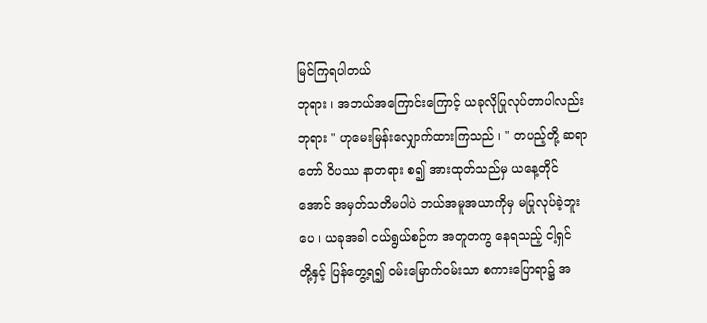မြင်ကြရပါတယ်
ဘုရား ၊ အဘယ်အကြောင်းကြောင့် ယခုလိုပြုလုပ်တာပါလည်း
ဘုရား " ဟုမေးမြန်းလျှောက်ထားကြသည် ၊ " တပည့်တို့ ဆရာ
တော် ဝိပဿ နာတရား စ၍ အားထုတ်သည်မှ ယနေ့တိုင်
အောင် အမှတ်သတိမပါပဲ ဘယ်အမူအယာကိုမှ မပြုလုပ်ခဲ့ဘူး
ပေ ၊ ယခုအခါ ငယ်ရွယ်စဉ်က အတူတကွ နေရသည့် ငါ့ရှင်
တို့နှင့် ပြန်တွေ့ရ၍ ဝမ်းမြောက်ဝမ်းသာ စကားပြောရာ၌ အ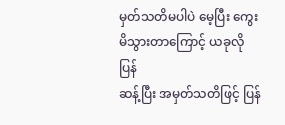မှတ်သတိမပါပဲ မေ့ပြီး ကွေးမိသွားတာကြောင့် ယခုလိုပြန်
ဆန့်ပြီး အမှတ်သတိဖြင့် ပြန်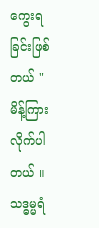ကွေးရခြင်းဖြစ်တယ် "မိန့်ကြား
လိုက်ပါတယ် ။
သဒ္ဓမ္မရံ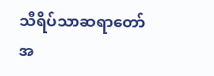သီရိပ်သာဆရာတော် အ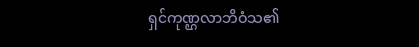ရှင်ကုဏ္ဌလာဘိဝံသ၏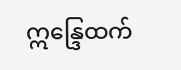ဣန္ဒြေထက်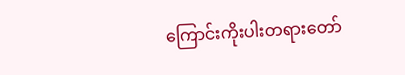ကြောင်းကိုးပါးတရားတော်